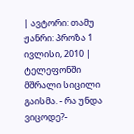| ავტორი: თამუ ჟანრი: პროზა 1 ივლისი, 2010 |
ტელეფონში მშრალი სიცილი გაისმა. - რა უნდა ვიცოდე?-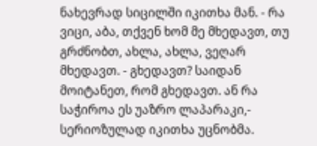ნახევრად სიცილში იკითხა მან. - რა ვიცი, აბა, თქვენ ხომ მე მხედავთ, თუ გრძნობთ, ახლა, ახლა, ვეღარ მხედავთ. - გხედავთ? საიდან მოიტანეთ, რომ გხედავთ. ან რა საჭიროა ეს უაზრო ლაპარაკი,- სერიოზულად იკითხა უცნობმა.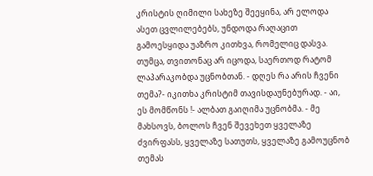კრისტის ღიმილი სახეზე შეეყინა, არ ელოდა ასეთ ცვლილებებს, უნდოდა რაღაცით გამოესყიდა უაზრო კითხვა, რომელიც დასვა. თუმცა, თვითონაც არ იცოდა, საერთოდ რატომ ლაპარაკობდა უცნობთან. - დღეს რა არის ჩვენი თემა?- იკითხა კრისტიმ თავისდაუნებურად. - აი, ეს მომწონს !- ალბათ გაიღიმა უცნობმა. - მე მახსოვს, ბოლოს ჩვენ შევეხეთ ყველაზე ძვირფასს, ყველაზე სათუთს, ყველაზე გამოუცნობ თემას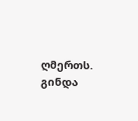ღმერთს. გინდა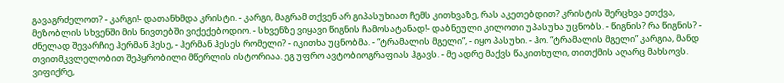გავაგრძელოთ? - კარგი!- დათანხმდა კრისტი. - კარგი, მაგრამ თქვენ არ გიპასუხიათ ჩემს კითხვაზე, რას აკეთებდით? კრისტის შერცხვა ეთქვა, მეზობლის სხვენში მის ნივთებში ვიქექებოდიო. - სხვენზე ვიყავი წიგნის ჩამოსატანად!- დაბნეული კილოთი უპასუხა უცნობს. - წიგნის? რა წიგნის? - ძნელად შევარჩიე ჰერმან ჰესე, - ჰერმან ჰესეს რომელი? - იკითხა უცნობმა. - “ტრამალის მგელი”, - იყო პასუხი. - ჰო. “ტრამალის მგელი” კარგია, მანდ თვითმკვლელობით შეპყრობილი მწერლის ისტორიაა. ეგ უფრო ავტობიოგრაფიას ჰგავს. - მე ადრე მაქვს წაკითხული, თითქმის აღარც მახსოვს. ვიფიქრე,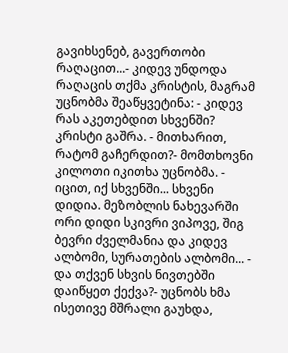გავიხსენებ, გავერთობი რაღაცით...- კიდევ უნდოდა რაღაცის თქმა კრისტის, მაგრამ უცნობმა შეაწყვეტინა: - კიდევ რას აკეთებდით სხვენში? კრისტი გაშრა. - მითხარით, რატომ გაჩერდით?- მომთხოვნი კილოთი იკითხა უცნობმა. - იცით, იქ სხვენში... სხვენი დიდია. მეზობლის ნახევარში ორი დიდი სკივრი ვიპოვე, შიგ ბევრი ძველმანია და კიდევ ალბომი, სურათების ალბომი... - და თქვენ სხვის ნივთებში დაიწყეთ ქექვა?- უცნობს ხმა ისეთივე მშრალი გაუხდა,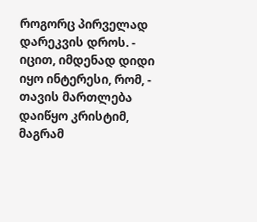როგორც პირველად დარეკვის დროს. - იცით, იმდენად დიდი იყო ინტერესი, რომ, - თავის მართლება დაიწყო კრისტიმ, მაგრამ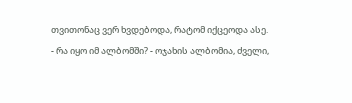თვითონაც ვერ ხვდებოდა, რატომ იქცეოდა ასე. - რა იყო იმ ალბომში? - ოჯახის ალბომია, ძველი,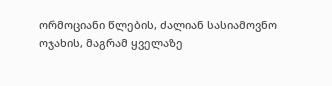ორმოციანი წლების, ძალიან სასიამოვნო ოჯახის, მაგრამ ყველაზე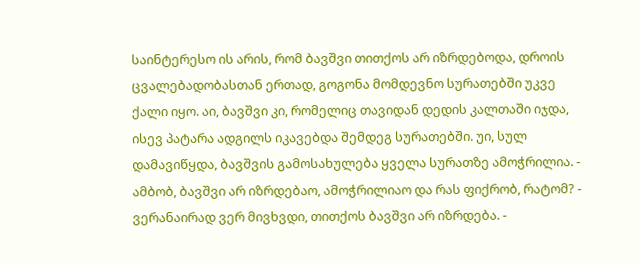საინტერესო ის არის, რომ ბავშვი თითქოს არ იზრდებოდა, დროის ცვალებადობასთან ერთად, გოგონა მომდევნო სურათებში უკვე ქალი იყო. აი, ბავშვი კი, რომელიც თავიდან დედის კალთაში იჯდა, ისევ პატარა ადგილს იკავებდა შემდეგ სურათებში. უი, სულ დამავიწყდა, ბავშვის გამოსახულება ყველა სურათზე ამოჭრილია. - ამბობ, ბავშვი არ იზრდებაო, ამოჭრილიაო და რას ფიქრობ, რატომ? - ვერანაირად ვერ მივხვდი, თითქოს ბავშვი არ იზრდება. -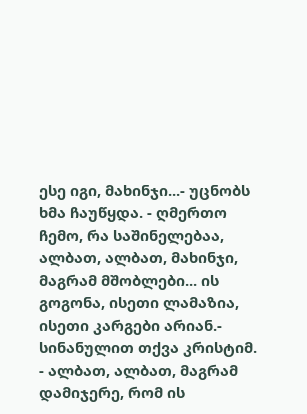ესე იგი, მახინჯი...- უცნობს ხმა ჩაუწყდა. - ღმერთო ჩემო, რა საშინელებაა, ალბათ, ალბათ, მახინჯი, მაგრამ მშობლები... ის გოგონა, ისეთი ლამაზია, ისეთი კარგები არიან.- სინანულით თქვა კრისტიმ. - ალბათ, ალბათ, მაგრამ დამიჯერე, რომ ის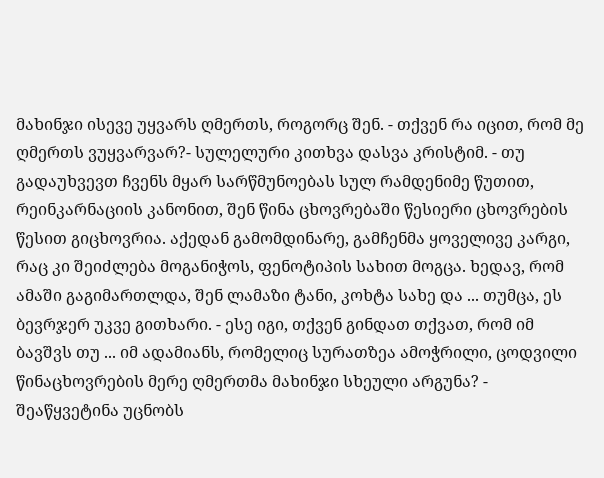მახინჯი ისევე უყვარს ღმერთს, როგორც შენ. - თქვენ რა იცით, რომ მე ღმერთს ვუყვარვარ?- სულელური კითხვა დასვა კრისტიმ. - თუ გადაუხვევთ ჩვენს მყარ სარწმუნოებას სულ რამდენიმე წუთით, რეინკარნაციის კანონით, შენ წინა ცხოვრებაში წესიერი ცხოვრების წესით გიცხოვრია. აქედან გამომდინარე, გამჩენმა ყოველივე კარგი, რაც კი შეიძლება მოგანიჭოს, ფენოტიპის სახით მოგცა. ხედავ, რომ ამაში გაგიმართლდა, შენ ლამაზი ტანი, კოხტა სახე და ... თუმცა, ეს ბევრჯერ უკვე გითხარი. - ესე იგი, თქვენ გინდათ თქვათ, რომ იმ ბავშვს თუ ... იმ ადამიანს, რომელიც სურათზეა ამოჭრილი, ცოდვილი წინაცხოვრების მერე ღმერთმა მახინჯი სხეული არგუნა? - შეაწყვეტინა უცნობს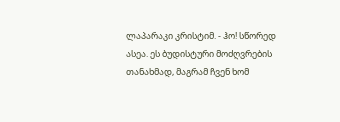ლაპარაკი კრისტიმ. - ჰო! სწორედ ასეა. ეს ბუდისტური მოძღვრების თანახმად, მაგრამ ჩვენ ხომ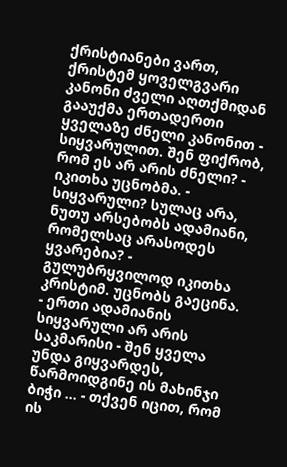ქრისტიანები ვართ, ქრისტემ ყოველგვარი კანონი ძველი აღთქმიდან გააუქმა ერთადერთი ყველაზე ძნელი კანონით - სიყვარულით. შენ ფიქრობ, რომ ეს არ არის ძნელი? - იკითხა უცნობმა. - სიყვარული? სულაც არა, ნუთუ არსებობს ადამიანი, რომელსაც არასოდეს ყვარებია? - გულუბრყვილოდ იკითხა კრისტიმ. უცნობს გაეცინა. - ერთი ადამიანის სიყვარული არ არის საკმარისი - შენ ყველა უნდა გიყვარდეს, წარმოიდგინე ის მახინჯი ბიჭი ... - თქვენ იცით, რომ ის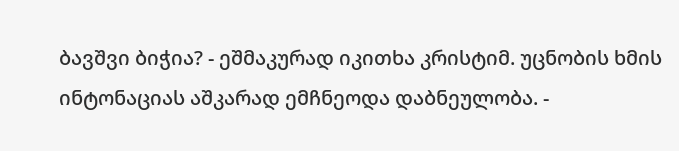ბავშვი ბიჭია? - ეშმაკურად იკითხა კრისტიმ. უცნობის ხმის ინტონაციას აშკარად ემჩნეოდა დაბნეულობა. -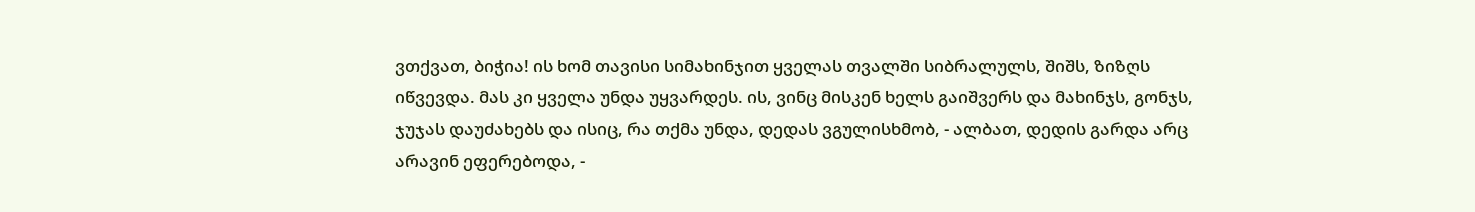ვთქვათ, ბიჭია! ის ხომ თავისი სიმახინჯით ყველას თვალში სიბრალულს, შიშს, ზიზღს იწვევდა. მას კი ყველა უნდა უყვარდეს. ის, ვინც მისკენ ხელს გაიშვერს და მახინჯს, გონჯს, ჯუჯას დაუძახებს და ისიც, რა თქმა უნდა, დედას ვგულისხმობ, - ალბათ, დედის გარდა არც არავინ ეფერებოდა, -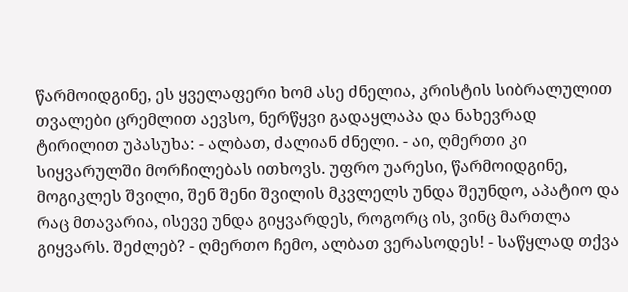წარმოიდგინე, ეს ყველაფერი ხომ ასე ძნელია, კრისტის სიბრალულით თვალები ცრემლით აევსო, ნერწყვი გადაყლაპა და ნახევრად ტირილით უპასუხა: - ალბათ, ძალიან ძნელი. - აი, ღმერთი კი სიყვარულში მორჩილებას ითხოვს. უფრო უარესი, წარმოიდგინე, მოგიკლეს შვილი, შენ შენი შვილის მკვლელს უნდა შეუნდო, აპატიო და რაც მთავარია, ისევე უნდა გიყვარდეს, როგორც ის, ვინც მართლა გიყვარს. შეძლებ? - ღმერთო ჩემო, ალბათ ვერასოდეს! - საწყლად თქვა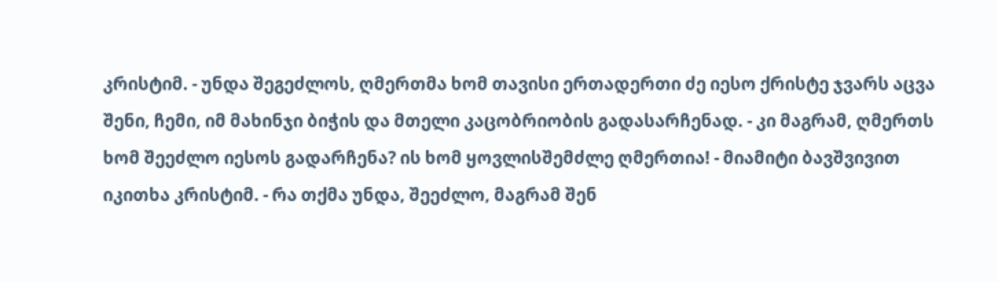კრისტიმ. - უნდა შეგეძლოს, ღმერთმა ხომ თავისი ერთადერთი ძე იესო ქრისტე ჯვარს აცვა შენი, ჩემი, იმ მახინჯი ბიჭის და მთელი კაცობრიობის გადასარჩენად. - კი მაგრამ, ღმერთს ხომ შეეძლო იესოს გადარჩენა? ის ხომ ყოვლისშემძლე ღმერთია! - მიამიტი ბავშვივით იკითხა კრისტიმ. - რა თქმა უნდა, შეეძლო, მაგრამ შენ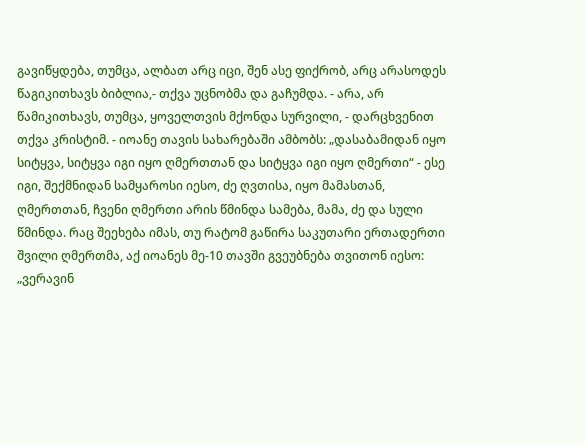გავიწყდება, თუმცა, ალბათ არც იცი, შენ ასე ფიქრობ, არც არასოდეს წაგიკითხავს ბიბლია,- თქვა უცნობმა და გაჩუმდა. - არა, არ წამიკითხავს, თუმცა, ყოველთვის მქონდა სურვილი, - დარცხვენით თქვა კრისტიმ. - იოანე თავის სახარებაში ამბობს: „დასაბამიდან იყო სიტყვა, სიტყვა იგი იყო ღმერთთან და სიტყვა იგი იყო ღმერთი“ - ესე იგი, შექმნიდან სამყაროსი იესო, ძე ღვთისა, იყო მამასთან, ღმერთთან, ჩვენი ღმერთი არის წმინდა სამება, მამა, ძე და სული წმინდა. რაც შეეხება იმას, თუ რატომ გაწირა საკუთარი ერთადერთი შვილი ღმერთმა, აქ იოანეს მე-10 თავში გვეუბნება თვითონ იესო: „ვერავინ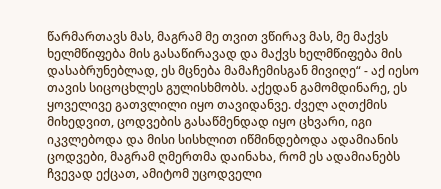წარმართავს მას, მაგრამ მე თვით ვწირავ მას, მე მაქვს ხელმწიფება მის გასაწირავად და მაქვს ხელმწიფება მის დასაბრუნებლად, ეს მცნება მამაჩემისგან მივიღე“ - აქ იესო თავის სიცოცხლეს გულისხმობს. აქედან გამომდინარე, ეს ყოველივე გათვლილი იყო თავიდანვე. ძველ აღთქმის მიხედვით, ცოდვების გასაწმენდად იყო ცხვარი, იგი იკვლებოდა და მისი სისხლით იწმინდებოდა ადამიანის ცოდვები, მაგრამ ღმერთმა დაინახა, რომ ეს ადამიანებს ჩვევად ექცათ, ამიტომ უცოდველი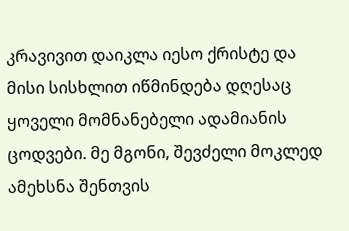კრავივით დაიკლა იესო ქრისტე და მისი სისხლით იწმინდება დღესაც ყოველი მომნანებელი ადამიანის ცოდვები. მე მგონი, შევძელი მოკლედ ამეხსნა შენთვის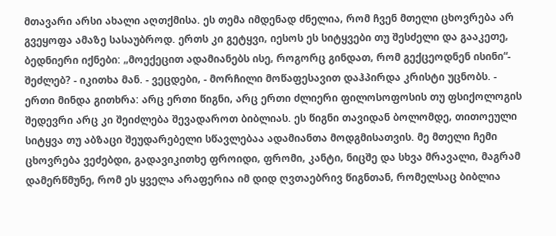მთავარი არსი ახალი აღთქმისა. ეს თემა იმდენად ძნელია, რომ ჩვენ მთელი ცხოვრება არ გვეყოფა ამაზე სასაუბროდ. ერთს კი გეტყვი, იესოს ეს სიტყვები თუ შესძელი და გააკეთე, ბედნიერი იქნები: „მოექეცით ადამიანებს ისე, როგორც გინდათ, რომ გექცეოდნენ ისინი“- შეძლებ? - იკითხა მან. - ვეცდები, - მორჩილი მოწაფესავით დაჰპირდა კრისტი უცნობს. - ერთი მინდა გითხრა: არც ერთი წიგნი, არც ერთი ძლიერი ფილოსოფოსის თუ ფსიქოლოგის შედევრი არც კი შეიძლება შევადაროთ ბიბლიას. ეს წიგნი თავიდან ბოლომდე, თითოეული სიტყვა თუ აბზაცი შეუდარებელი სწავლებაა ადამიანთა მოდგმისათვის. მე მთელი ჩემი ცხოვრება ვეძებდი, გადავიკითხე ფროიდი, ფრომი, კანტი, ნიცშე და სხვა მრავალი, მაგრამ დამერწმუნე, რომ ეს ყველა არაფერია იმ დიდ ღვთაებრივ წიგნთან, რომელსაც ბიბლია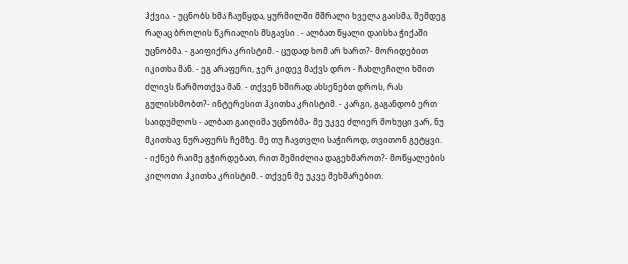ჰქვია. - უცნობს ხმა ჩაუწყდა, ყურმილში მშრალი ხველა გაისმა, შემდეგ რაღაც ბროლის წკრიალის მსგავსი . - ალბათ წყალი დაისხა ჭიქაში უცნობმა. - გაიფიქრა კრისტიმ. - ცუდად ხომ არ ხართ?- მორიდებით იკითხა მან. - ეგ არაფერი, ჯერ კიდევ მაქვს დრო - ჩახლეჩილი ხმით ძლივს წარმოთქვა მან. - თქვენ ხშირად ახსენებთ დროს, რას გულისხმობთ?- ინტერესით ჰკითხა კრისტიმ. - კარგი, გაგანდობ ერთ საიდუმლოს - ალბათ გაიღიმა უცნობმა- მე უკვე ძლიერ მოხუცი ვარ, ნუ მკითხავ ნურაფერს ჩემზე. მე თუ ჩავთვლი საჭიროდ, თვითონ გეტყვი.
- იქნებ რაიმე გჭირდებათ, რით შემიძლია დაგეხმაროთ?- მოწყალების კილოთი ჰკითხა კრისტიმ. - თქვენ მე უკვე მეხმარებით.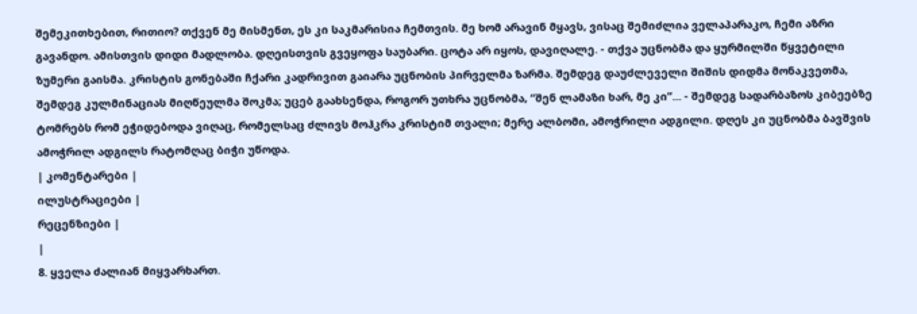შემეკითხებით, რითიო? თქვენ მე მისმენთ, ეს კი საკმარისია ჩემთვის. მე ხომ არავინ მყავს, ვისაც შემიძლია ველაპარაკო, ჩემი აზრი გავანდო. ამისთვის დიდი მადლობა. დღეისთვის გვეყოფა საუბარი. ცოტა არ იყოს, დავიღალე. - თქვა უცნობმა და ყურმილში წყვეტილი ზუმერი გაისმა. კრისტის გონებაში ჩქარი კადრივით გაიარა უცნობის პირველმა ზარმა. შემდეგ დაუძლეველი შიშის დიდმა მონაკვეთმა, შემდეგ კულმინაციას მიღწეულმა შოკმა; უცებ გაახსენდა, როგორ უთხრა უცნობმა, “შენ ლამაზი ხარ, მე კი”... - შემდეგ სადარბაზოს კიბეებზე ტომრებს რომ ეჭიდებოდა ვიღაც, რომელსაც ძლივს მოჰკრა კრისტიმ თვალი; მერე ალბომი, ამოჭრილი ადგილი. დღეს კი უცნობმა ბავშვის ამოჭრილ ადგილს რატომღაც ბიჭი უწოდა.
| კომენტარები |
ილუსტრაციები |
რეცენზიები |
|
8. ყველა ძალიან მიყვარხართ.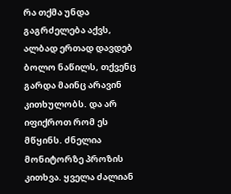რა თქმა უნდა გაგრძელება აქვს, ალბად ერთად დავდებ ბოლო ნაწილს, თქვენც გარდა მაინც არავინ კითხულობს. და არ იფიქროთ რომ ეს მწყინს. ძნელია მონიტორზე პროზის კითხვა. ყველა ძალიან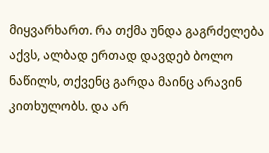მიყვარხართ. რა თქმა უნდა გაგრძელება აქვს, ალბად ერთად დავდებ ბოლო ნაწილს, თქვენც გარდა მაინც არავინ კითხულობს. და არ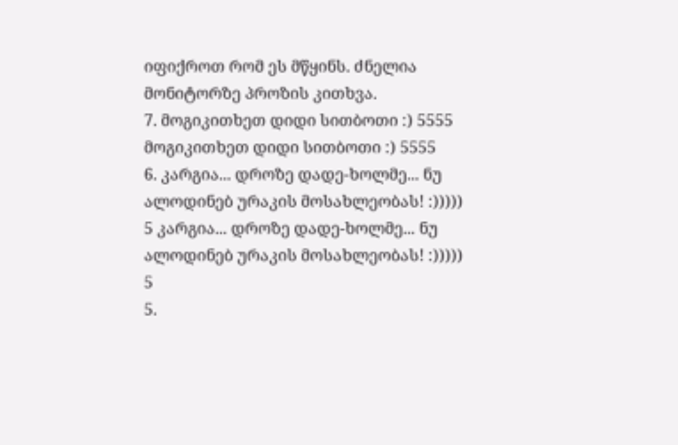იფიქროთ რომ ეს მწყინს. ძნელია მონიტორზე პროზის კითხვა.
7. მოგიკითხეთ დიდი სითბოთი :) 5555 მოგიკითხეთ დიდი სითბოთი :) 5555
6. კარგია... დროზე დადე-ხოლმე... ნუ ალოდინებ ურაკის მოსახლეობას! :))))) 5 კარგია... დროზე დადე-ხოლმე... ნუ ალოდინებ ურაკის მოსახლეობას! :))))) 5
5.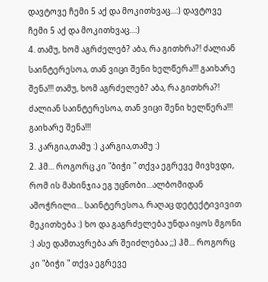დავტოვე ჩემი 5 აქ და მოკითხვაც...:) დავტოვე ჩემი 5 აქ და მოკითხვაც...:)
4. თამუ, ხომ აგრძელებ? აბა, რა გითხრა?! ძალიან საინტერესოა, თან ვიცი შენი ხელწერა!!! გაიხარე შენა!!! თამუ, ხომ აგრძელებ? აბა, რა გითხრა?! ძალიან საინტერესოა, თან ვიცი შენი ხელწერა!!! გაიხარე შენა!!!
3. კარგია,თამუ :) კარგია,თამუ :)
2. ჰმ... როგორც კი "ბიჭი " თქვა ეგრევე მივხვდი, რომ ის მახინჯია ეგ უცნობი...ალბომიდან ამოჭრილი... საინტერესოა, რაღაც დეტექტივივით მეკითხება :) ხო და გაგრძელება უნდა იყოს მგონი :) ასე დამთავრება არ შეიძლებაა ;;) ჰმ... როგორც კი "ბიჭი " თქვა ეგრევე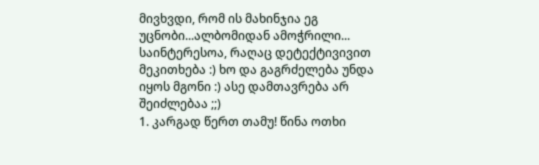მივხვდი, რომ ის მახინჯია ეგ უცნობი...ალბომიდან ამოჭრილი... საინტერესოა, რაღაც დეტექტივივით მეკითხება :) ხო და გაგრძელება უნდა იყოს მგონი :) ასე დამთავრება არ შეიძლებაა ;;)
1. კარგად წერთ თამუ! წინა ოთხი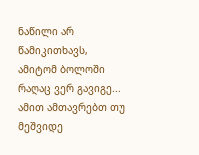ნაწილი არ წამიკითხავს, ამიტომ ბოლოში რაღაც ვერ გავიგე... ამით ამთავრებთ თუ მეშვიდე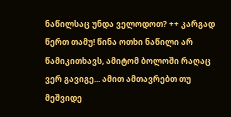ნაწილსაც უნდა ველოდოთ? ++ კარგად წერთ თამუ! წინა ოთხი ნაწილი არ წამიკითხავს, ამიტომ ბოლოში რაღაც ვერ გავიგე... ამით ამთავრებთ თუ მეშვიდე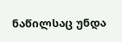ნაწილსაც უნდა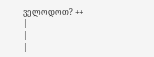ველოდოთ? ++
|
|
|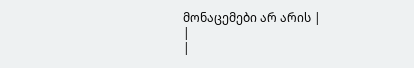მონაცემები არ არის |
|
|